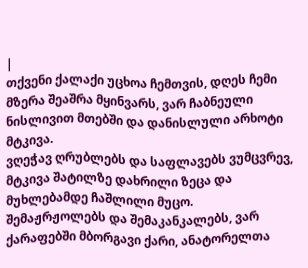|
თქვენი ქალაქი უცხოა ჩემთვის, დღეს ჩემი მზერა შეაშრა მყინვარს, ვარ ჩაბნეული ნისლივით მთებში და დანისლული არხოტი მტკივა.
ვღეჭავ ღრუბლებს და საფლავებს ვუმცვრევ, მტკივა შატილზე დახრილი ზეცა და მუხლებამდე ჩაშლილი მუცო.
შემაჟრჟოლებს და შემაკანკალებს, ვარ ქარაფებში მბორგავი ქარი, ანატორელთა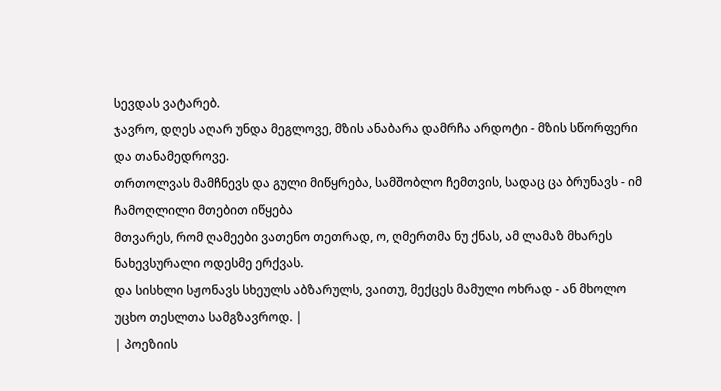სევდას ვატარებ.
ჯავრო, დღეს აღარ უნდა მეგლოვე, მზის ანაბარა დამრჩა არდოტი - მზის სწორფერი და თანამედროვე.
თრთოლვას მამჩნევს და გული მიწყრება, სამშობლო ჩემთვის, სადაც ცა ბრუნავს - იმ ჩამოღლილი მთებით იწყება
მთვარეს, რომ ღამეები ვათენო თეთრად, ო, ღმერთმა ნუ ქნას, ამ ლამაზ მხარეს ნახევსურალი ოდესმე ერქვას.
და სისხლი სჟონავს სხეულს აბზარულს, ვაითუ, მექცეს მამული ოხრად - ან მხოლო უცხო თესლთა სამგზავროდ. |
| პოეზიის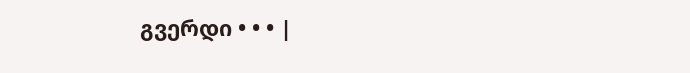გვერდი • • • |